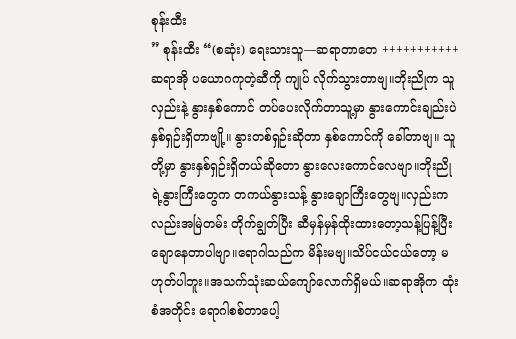စုန်းထီး
” စုန်းထီး “(စဆုံး) ရေးသားသူ—ဆရာတာတေ +++++++++++ ဆရာအို ပယောဂကုတဲ့ဆီကို ကျုပ် လိုက်သွားတာဗျ။ဘိုးညိုက သူလှည်းနဲ့ နွားနှစ်ကောင် တပ်ပေးလိုက်တာသူ့မှာ နွားကောင်းချည်းပဲ နှစ်ရှဉ်းရှိတာဗျို့။ နွားတစ်ရှဉ်းဆိုတာ နှစ်ကောင်ကို ခေါ်တာဗျ။ သူတို့မှာ နွားနှစ်ရှဉ်းရှိတယ်ဆိုတော နွားလေးကောင်လေဗျာ။ဘိုးညိုရဲ့နွားကြီးတွေက တကယ်နွားသန့် နွားချောကြီးတွေဗျ။လှည်းကလည်းအမြဲတမ်း တိုက်ချွတ်ပြီး ဆီမှန်မှန်ထိုးထားတော့သန့်ပြန့်ပြီးချောနေတာပါဗျာ။ရောဂါသည်က မိန်းမဗျ။သိပ်ငယ်ငယ်တော့ မဟုတ်ပါဘူး။အသက်သုံးဆယ်ကျော်လောက်ရှိမယ်။ဆရာအိုက ထုံးစံအတိုင်း ရောဂါစစ်တာပေါ့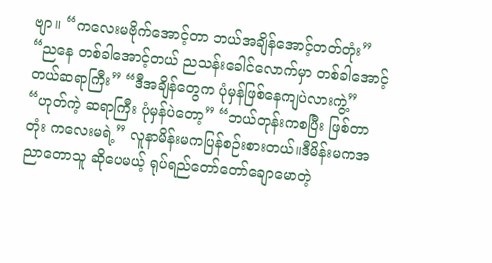ဗျာ။ “ကလေးမဗိုက်အောင့်တာ ဘယ်အချိန်အောင့်တတ်တုံး” “ညနေ တစ်ခါအောင့်တယ် ညသန်းခေါင်လောက်မှာ တစ်ခါအောင့်တယ်ဆရာကြီး” “ဒီအချိန်တွေက ပုံမှန်ဖြစ်နေကျပဲလားကွဲ့” “ဟုတ်ကဲ့ ဆရာကြီး ပုံမှန်ပဲတော့” “ဘယ်တုန်းကစပြီး ဖြစ်တာတုံး ကလေးမရဲ့” လူနာမိန်းမကပြန်စဉ်းစားတယ်။ဒီမိန်းမကအညာတောသူ ဆိုပေမယ့် ရုပ်ရည်တော်တော်ချောမောတဲ့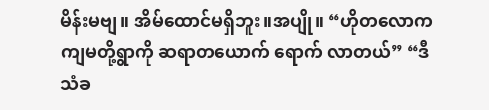မိန်းမဗျ။ အိမ်ထောင်မရှိဘူး။အပျို။ “ဟိုတလောက ကျမတို့ရွာကို ဆရာတယောက် ရောက် လာတယ်” “ဒီသံခ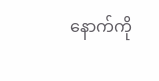နောက်ကို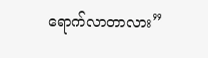ရောက်လာတာလား”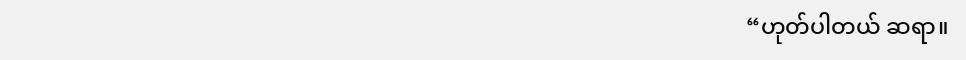“ဟုတ်ပါတယ် ဆရာ။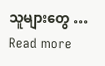သူများတွေ … Read more